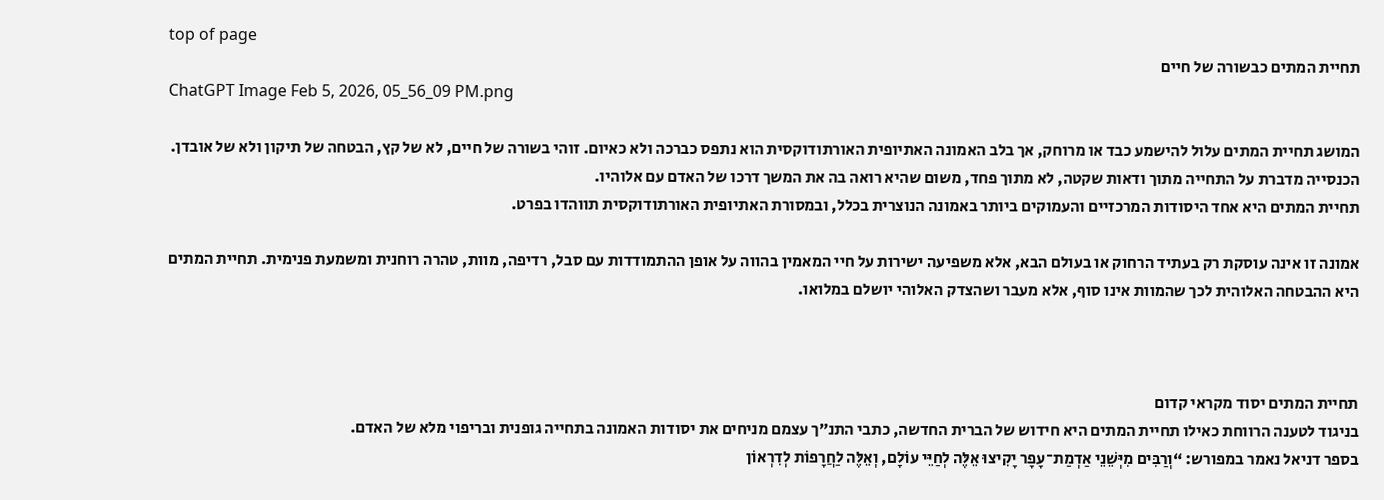top of page
תחיית המתים כבשורה של חיים
ChatGPT Image Feb 5, 2026, 05_56_09 PM.png

המושג תחיית המתים עלול להישמע כבד או מרוחק, אך בלב האמונה האתיופית האורתודוקסית הוא נתפס כברכה ולא כאיום. זוהי בשורה של חיים, לא של קץ, הבטחה של תיקון ולא של אובדן. הכנסייה מדברת על התחייה מתוך ודאות שקטה, לא מתוך פחד, משום שהיא רואה בה את המשך דרכו של האדם עם אלוהיו.
תחיית המתים היא אחד היסודות המרכזיים והעמוקים ביותר באמונה הנוצרית בכלל, ובמסורת האתיופית האורתודוקסית תווהדו בפרט.

אמונה זו אינה עוסקת רק בעתיד הרחוק או בעולם הבא, אלא משפיעה ישירות על חיי המאמין בהווה על אופן ההתמודדות עם סבל, רדיפה, מוות, טהרה רוחנית ומשמעת פנימית. תחיית המתים היא ההבטחה האלוהית לכך שהמוות אינו סוף, אלא מעבר ושהצדק האלוהי יושלם במלואו.



תחיית המתים יסוד מקראי קדום
בניגוד לטענה הרווחת כאילו תחיית המתים היא חידוש של הברית החדשה, כתבי התנ״ך עצמם מניחים את יסודות האמונה בתחייה גופנית ובריפוי מלא של האדם.
בספר דניאל נאמר במפורש: “וְרַבִּים מִיְּשֵׁנֵי אַדְמַת־עָפָר יָקִיצוּ אֵלֶּה לְחַיֵּי עוֹלָם, וְאֵלֶּה לַחֲרָפוֹת לְדִרְאוֹן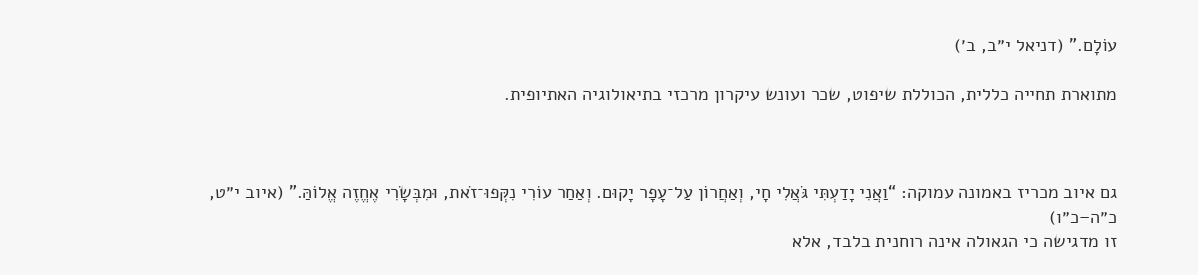עוֹלָם.” (דניאל י״ב, ב׳)

מתוארת תחייה כללית, הכוללת שיפוט, שכר ועונש עיקרון מרכזי בתיאולוגיה האתיופית.



גם איוב מכריז באמונה עמוקה: “וַאֲנִי יָדַעְתִּי גֹּאֲלִי חָי, וְאַחֲרוֹן עַל־עָפָר יָקוּם. וְאַחַר עוֹרִי נִקְּפוּ־זֹאת, וּמִבְּשָׂרִי אֶחֱזֶה אֱלוֹהַּ.” (איוב י״ט, כ״ה–כ״ו)
זו מדגישה כי הגאולה אינה רוחנית בלבד, אלא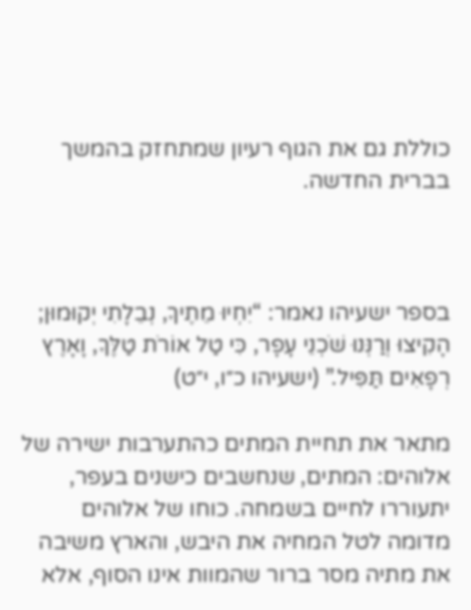כוללת גם את הגוף רעיון שמתחזק בהמשך בברית החדשה.



בספר ישעיהו נאמר: “יִחְיוּ מֵתֶיךָ, נְבֵלָתִי יְקוּמוּן; הָקִיצוּ וְרַנְּנוּ שֹׁכְנֵי עָפָר, כִּי טַל אוֹרֹת טַלֶּךָ, וָאָרֶץ רְפָאִים תַּפִּיל.” (ישעיהו כ״ו, י״ט)

מתאר את תחיית המתים כהתערבות ישירה של אלוהים: המתים, שנחשבים כישנים בעפר, יתעוררו לחיים בשמחה. כוחו של אלוהים מדומה לטל המחיה את היבש, והארץ משיבה את מתיה מסר ברור שהמוות אינו הסוף, אלא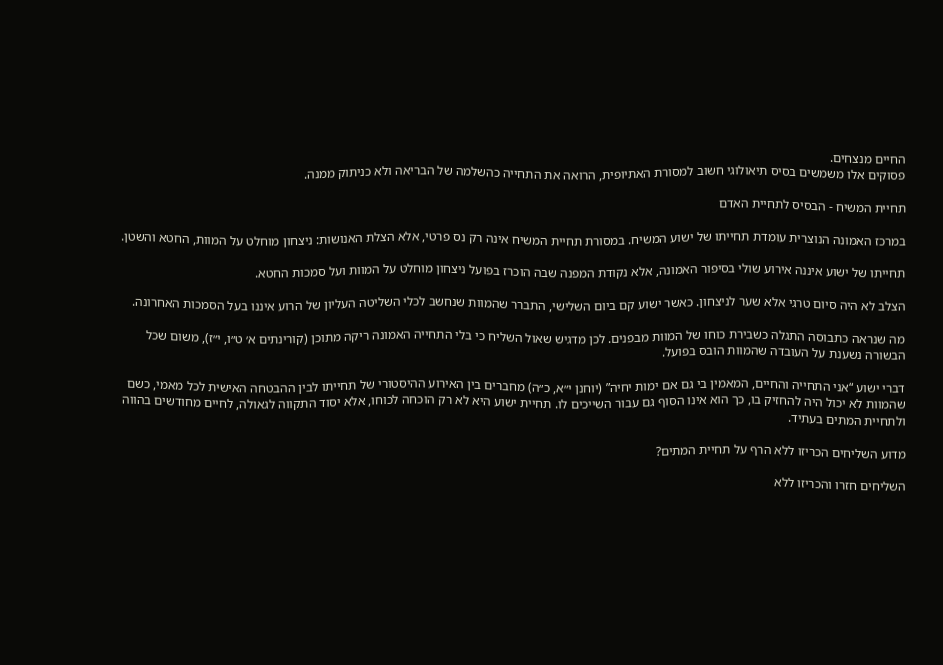החיים מנצחים.
פסוקים אלו משמשים בסיס תיאולוגי חשוב למסורת האתיופית, הרואה את התחייה כהשלמה של הבריאה ולא כניתוק ממנה.

תחיית המשיח - הבסיס לתחיית האדם

במרכז האמונה הנוצרית עומדת תחייתו של ישוע המשיח. במסורת תחיית המשיח אינה רק נס פרטי, אלא הצלת האנושות: ניצחון מוחלט על המוות, החטא והשטן.

תחייתו של ישוע איננה אירוע שולי בסיפור האמונה, אלא נקודת המפנה שבה הוכרז בפועל ניצחון מוחלט על המוות ועל סמכות החטא.

הצלב לא היה סיום טרגי אלא שער לניצחון. כאשר ישוע קם ביום השלישי, התברר שהמוות שנחשב לכלי השליטה העליון של הרוע איננו בעל הסמכות האחרונה.

מה שנראה כתבוסה התגלה כשבירת כוחו של המוות מבפנים. לכן מדגיש שאול השליח כי בלי התחייה האמונה ריקה מתוכן (קורינתים א׳ ט״ו, י״ז), משום שכל הבשורה נשענת על העובדה שהמוות הובס בפועל.

דברי ישוע “אני התחייה והחיים, המאמין בי גם אם ימות יחיה” (יוחנן י״א, כ״ה) מחברים בין האירוע ההיסטורי של תחייתו לבין ההבטחה האישית לכל מאמי, כשם שהמוות לא יכול היה להחזיק בו, כך הוא אינו הסוף גם עבור השייכים לו. תחיית ישוע היא לא רק הוכחה לכוחו, אלא יסוד התקווה לגאולה, לחיים מחודשים בהווה ולתחיית המתים בעתיד.

מדוע השליחים הכריזו ללא הרף על תחיית המתים?

השליחים חזרו והכריזו ללא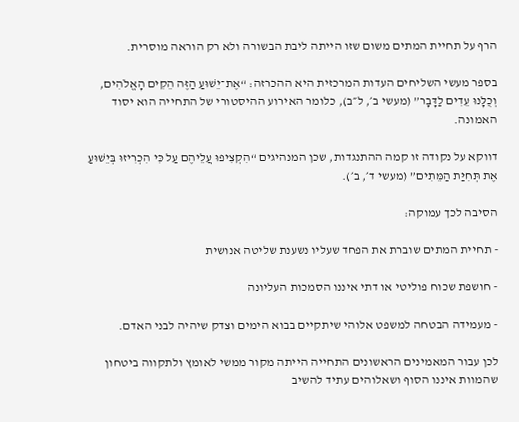הרף על תחיית המתים משום שזו הייתה ליבת הבשורה ולא רק הוראה מוסרית.

בספר מעשי השליחים העדות המרכזית היא ההכרזה: “אֶת־יֵשׁוּעַ הַזֶּה הֵקִים הָאֱלֹהִים, וְכֻלָּנוּ עֵדִים לַדָּבָר” (מעשי ב׳, ל״ב), כלומר האירוע ההיסטורי של התחייה הוא יסוד האמונה.

דווקא על נקודה זו קמה ההתנגדות, שכן המנהיגים “הִקְצִיפוּ עֲלֵיהֶם עַל כִּי הִכְרִיזוּ בְּיֵשׁוּעַ אֶת תְּחִיַּת הַמֵּתִים” (מעשי ד׳, ב׳).

הסיבה לכך עמוקה:

- תחיית המתים שוברת את הפחד שעליו נשענת שליטה אנושית

- חושפת שכוח פוליטי או דתי איננו הסמכות העליונה

- מעמידה הבטחה למשפט אלוהי שיתקיים בבוא הימים וצדק שיהיה לבני האדם.

לכן עבור המאמינים הראשונים התחייה הייתה מקור ממשי לאומץ ולתקווה ביטחון שהמוות איננו הסוף ושאלוהים עתיד להשיב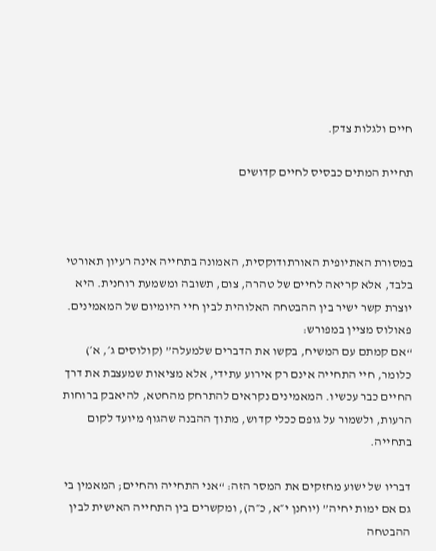חיים ולגלות צדק.

תחיית המתים כבסיס לחיים קדושים



במסורת האתיופית האורתודוקסית, האמונה בתחייה אינה רעיון תאורטי בלבד, אלא קריאה לחיים של טהרה, צום, תשובה ומשמעת רוחנית. היא יוצרת קשר ישיר בין ההבטחה האלוהית לבין חיי היומיום של המאמינים. פאולוס מציין במפורש:
“אם קמתם עם המשיח, בקשו את הדברים שלמעלה” (קולוסים ג׳, א׳) כלומר, חיי התחייה אינם רק אירוע עתידי, אלא מציאות שמעצבת את דרך החיים כבר עכשיו. המאמינים נקראים להתרחק מהחטא, להיאבק ברוחות הרעות, ולשמור על גופם ככלי קדוש, מתוך ההבנה שהגוף מיועד לקום בתחייה.

דבריו של ישוע מחזקים את המסר הזה: “אני התחייה והחיים; המאמין בי גם אם ימות יחיה” (יוחנן י״א, כ״ה), ומקשרים בין התחייה האישית לבין ההבטחה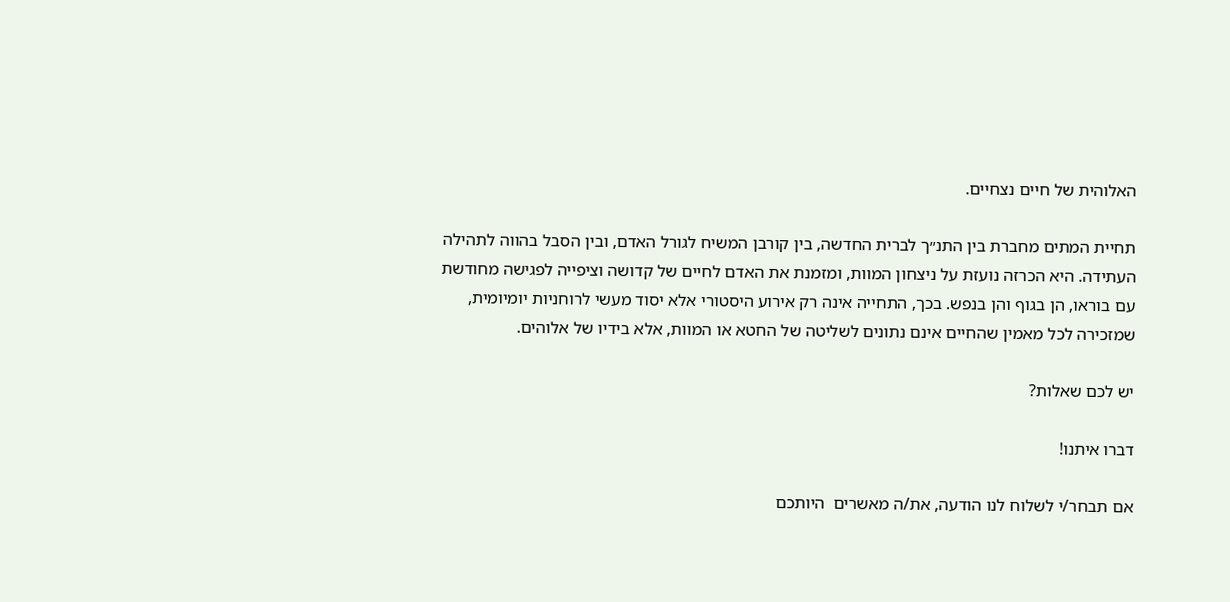האלוהית של חיים נצחיים.

תחיית המתים מחברת בין התנ״ך לברית החדשה, בין קורבן המשיח לגורל האדם, ובין הסבל בהווה לתהילה העתידה. היא הכרזה נועזת על ניצחון המוות, ומזמנת את האדם לחיים של קדושה וציפייה לפגישה מחודשת עם בוראו, הן בגוף והן בנפש. בכך, התחייה אינה רק אירוע היסטורי אלא יסוד מעשי לרוחניות יומיומית, שמזכירה לכל מאמין שהחיים אינם נתונים לשליטה של החטא או המוות, אלא בידיו של אלוהים.

יש לכם שאלות?

דברו איתנו!

אם תבחר/י לשלוח לנו הודעה, את/ה מאשרים  היותכם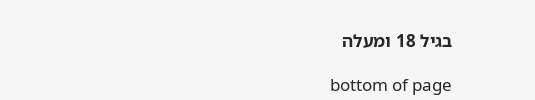בגיל 18 ומעלה

bottom of page